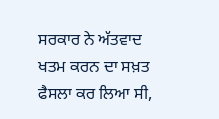ਸਰਕਾਰ ਨੇ ਅੱਤਵਾਦ ਖਤਮ ਕਰਨ ਦਾ ਸਖ਼ਤ ਫੈਸਲਾ ਕਰ ਲਿਆ ਸੀ,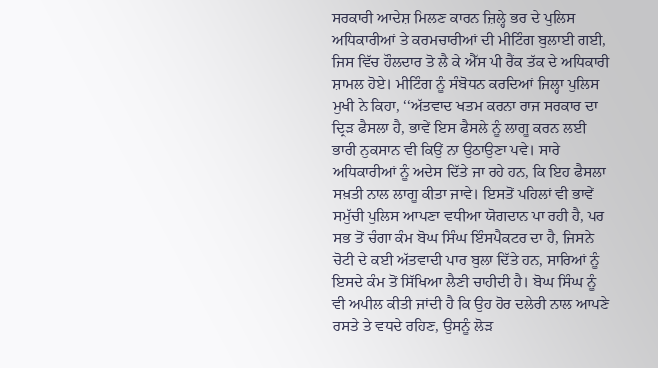ਸਰਕਾਰੀ ਆਦੇਸ਼ ਮਿਲਣ ਕਾਰਨ ਜ਼ਿਲ੍ਹੇ ਭਰ ਦੇ ਪੁਲਿਸ ਅਧਿਕਾਰੀਆਂ ਤੇ ਕਰਮਚਾਰੀਆਂ ਦੀ ਮੀਟਿੰਗ ਬੁਲਾਈ ਗਈ, ਜਿਸ ਵਿੱਚ ਹੌਲਦਾਰ ਤੋ ਲੈ ਕੇ ਐੱਸ ਪੀ ਰੈਂਕ ਤੱਕ ਦੇ ਅਧਿਕਾਰੀ ਸ਼ਾਮਲ ਹੋਏ। ਮੀਟਿੰਗ ਨੂੰ ਸੰਬੋਧਨ ਕਰਦਿਆਂ ਜਿਲ੍ਹਾ ਪੁਲਿਸ ਮੁਖੀ ਨੇ ਕਿਹਾ, ‘‘ਅੱਤਵਾਦ ਖਤਮ ਕਰਨਾ ਰਾਜ ਸਰਕਾਰ ਦਾ ਦ੍ਰਿੜ ਫੈਸਲਾ ਹੈ, ਭਾਵੇਂ ਇਸ ਫੈਸਲੇ ਨੂੰ ਲਾਗੂ ਕਰਨ ਲਈ ਭਾਰੀ ਨੁਕਸਾਨ ਵੀ ਕਿਉਂ ਨਾ ਉਠਾਉਣਾ ਪਵੇ। ਸਾਰੇ ਅਧਿਕਾਰੀਆਂ ਨੂੰ ਅਦੇਸ ਦਿੱਤੇ ਜਾ ਰਹੇ ਹਨ, ਕਿ ਇਹ ਫੈਸਲਾ ਸਖ਼ਤੀ ਨਾਲ ਲਾਗੂ ਕੀਤਾ ਜਾਵੇ। ਇਸਤੋਂ ਪਹਿਲਾਂ ਵੀ ਭਾਵੇਂ ਸਮੁੱਚੀ ਪੁਲਿਸ ਆਪਣਾ ਵਧੀਆ ਯੋਗਦਾਨ ਪਾ ਰਹੀ ਹੈ, ਪਰ ਸਭ ਤੋਂ ਚੰਗਾ ਕੰਮ ਬੋਘ ਸਿੰਘ ਇੰਸਪੈਕਟਰ ਦਾ ਹੈ, ਜਿਸਨੇ ਚੋਟੀ ਦੇ ਕਈ ਅੱਤਵਾਦੀ ਪਾਰ ਬੁਲਾ ਦਿੱਤੇ ਹਨ, ਸਾਰਿਆਂ ਨੂੰ ਇਸਦੇ ਕੰਮ ਤੋਂ ਸਿੱਖਿਆ ਲੈਣੀ ਚਾਹੀਦੀ ਹੈ। ਬੋਘ ਸਿੰਘ ਨੂੰ ਵੀ ਅਪੀਲ ਕੀਤੀ ਜਾਂਦੀ ਹੈ ਕਿ ਉਹ ਹੋਰ ਦਲੇਰੀ ਨਾਲ ਆਪਣੇ ਰਸਤੇ ਤੇ ਵਧਦੇ ਰਹਿਣ, ਉਸਨੂੰ ਲੋੜ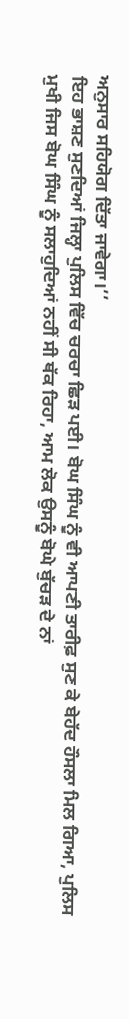ਅਨੁਸਾਰ ਸਹਿਯੋਗ ਦਿੱਤਾ ਜਾਵੇਗਾ।’’
ਇਹ ਭਾਸ਼ਣ ਸੁਣਦਿਆਂ ਜਿਲ੍ਹਾ ਪੁਲਿਸ ਵਿੱਚ ਚਰਚਾ ਛਿੜ ਪਈ। ਬੋਘ ਸਿੰਘ ਨੂੰ ਵੀ ਆਪਣੀ ਤਾਰੀਫ਼ ਸੁਣ ਕੇ ਬੇਹੱਦ ਹੌਸਲਾ ਮਿਲ ਗਿਆ, ਪੁਲਿਸ ਮੁਖੀ ਜਿਸ ਬੋਘ ਸਿੰਘ ਨੂੰ ਸਲਾਹੁਦਿਆਂ ਨਹੀਂ ਸੀ ਥੱਕ ਰਿਹਾ, ਆਮ ਲੋਕ ਉਸਨੂੰ ਬੋਘੇ ਬੁੱਚੜ ਦੇ ਨਾਂ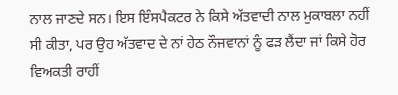ਨਾਲ ਜਾਣਦੇ ਸਨ। ਇਸ ਇੰਸਪੈਕਟਰ ਨੇ ਕਿਸੇ ਅੱਤਵਾਦੀ ਨਾਲ ਮੁਕਾਬਲਾ ਨਹੀਂ ਸੀ ਕੀਤਾ, ਪਰ ਉਹ ਅੱਤਵਾਦ ਦੇ ਨਾਂ ਹੇਠ ਨੌਜਵਾਨਾਂ ਨੂੰ ਫੜ ਲੈਂਦਾ ਜਾਂ ਕਿਸੇ ਹੋਰ ਵਿਅਕਤੀ ਰਾਹੀਂ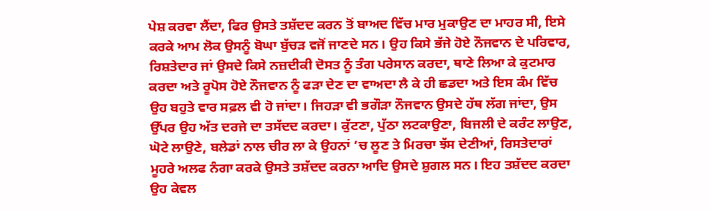ਪੇਸ਼ ਕਰਵਾ ਲੈਂਦਾ, ਫਿਰ ਉਸਤੇ ਤਸ਼ੱਦਦ ਕਰਨ ਤੋਂ ਬਾਅਦ ਵਿੱਚ ਮਾਰ ਮੁਕਾਉਣ ਦਾ ਮਾਹਰ ਸੀ, ਇਸੇ ਕਰਕੇ ਆਮ ਲੋਕ ਉਸਨੂੰ ਬੋਘਾ ਬੁੱਚੜ ਵਜੋਂ ਜਾਣਦੇ ਸਨ। ਉਹ ਕਿਸੇ ਭੱਜੇ ਹੋਏ ਨੌਜਵਾਨ ਦੇ ਪਰਿਵਾਰ, ਰਿਸ਼ਤੇਦਾਰ ਜਾਂ ਉਸਦੇ ਕਿਸੇ ਨਜ਼ਦੀਕੀ ਦੋਸਤ ਨੂੰ ਤੰਗ ਪਰੇਸਾਨ ਕਰਦਾ, ਥਾਣੇ ਲਿਆ ਕੇ ਕੁਟਮਾਰ ਕਰਦਾ ਅਤੇ ਰੂਪੋਸ ਹੋਏ ਨੌਜਵਾਨ ਨੂੰ ਫੜਾ ਦੇਣ ਦਾ ਵਾਅਦਾ ਲੈ ਕੇ ਹੀ ਛਡਦਾ ਅਤੇ ਇਸ ਕੰਮ ਵਿੱਚ ਉਹ ਬਹੁਤੇ ਵਾਰ ਸਫ਼ਲ ਵੀ ਹੋ ਜਾਂਦਾ। ਜਿਹੜਾ ਵੀ ਭਗੌੜਾ ਨੌਜਵਾਨ ਉਸਦੇ ਹੱਥ ਲੱਗ ਜਾਂਦਾ, ਉਸ ਉੱਪਰ ਉਹ ਅੱਤ ਦਰਜੇ ਦਾ ਤਸੱਦਦ ਕਰਦਾ। ਕੁੱਟਣਾ, ਪੁੱਠਾ ਲਟਕਾਉਣਾ, ਬਿਜਲੀ ਦੇ ਕਰੰਟ ਲਾਉਣ, ਘੋਟੇ ਲਾਉਣੇ, ਬਲੇਡਾਂ ਨਾਲ ਚੀਰ ਲਾ ਕੇ ਉਹਨਾਂ ’ਚ ਲੂਣ ਤੇ ਮਿਰਚਾ ਝੱਸ ਦੇਣੀਆਂ, ਰਿਸਤੇਦਾਰਾਂ ਮੂਹਰੇ ਅਲਫ ਨੰਗਾ ਕਰਕੇ ਉਸਤੇ ਤਸ਼ੱਦਦ ਕਰਨਾ ਆਦਿ ਉਸਦੇ ਸ਼ੁਗਲ ਸਨ। ਇਹ ਤਸ਼ੱਦਦ ਕਰਦਾ ਉਹ ਕੇਵਲ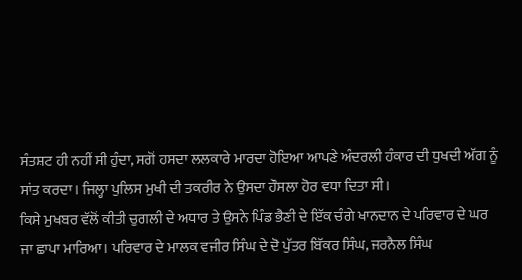ਸੰਤਸ਼ਟ ਹੀ ਨਹੀਂ ਸੀ ਹੁੰਦਾ, ਸਗੋਂ ਹਸਦਾ ਲਲਕਾਰੇ ਮਾਰਦਾ ਹੋਇਆ ਆਪਣੇ ਅੰਦਰਲੀ ਹੰਕਾਰ ਦੀ ਧੁਖਦੀ ਅੱਗ ਨੂੰ ਸਾਂਤ ਕਰਦਾ। ਜਿਲ੍ਹਾ ਪੁਲਿਸ ਮੁਖੀ ਦੀ ਤਕਰੀਰ ਨੇ ਉਸਦਾ ਹੌਸਲਾ ਹੋਰ ਵਧਾ ਦਿਤਾ ਸੀ।
ਕਿਸੇ ਮੁਖਬਰ ਵੱਲੋਂ ਕੀਤੀ ਚੁਗਲੀ ਦੇ ਅਧਾਰ ਤੇ ਉਸਨੇ ਪਿੰਡ ਭੈਣੀ ਦੇ ਇੱਕ ਚੰਗੇ ਖਾਨਦਾਨ ਦੇ ਪਰਿਵਾਰ ਦੇ ਘਰ ਜਾ ਛਾਪਾ ਮਾਰਿਆ। ਪਰਿਵਾਰ ਦੇ ਮਾਲਕ ਵਜੀਰ ਸਿੰਘ ਦੇ ਦੋ ਪੁੱਤਰ ਬਿੱਕਰ ਸਿੰਘ, ਜਰਨੈਲ ਸਿੰਘ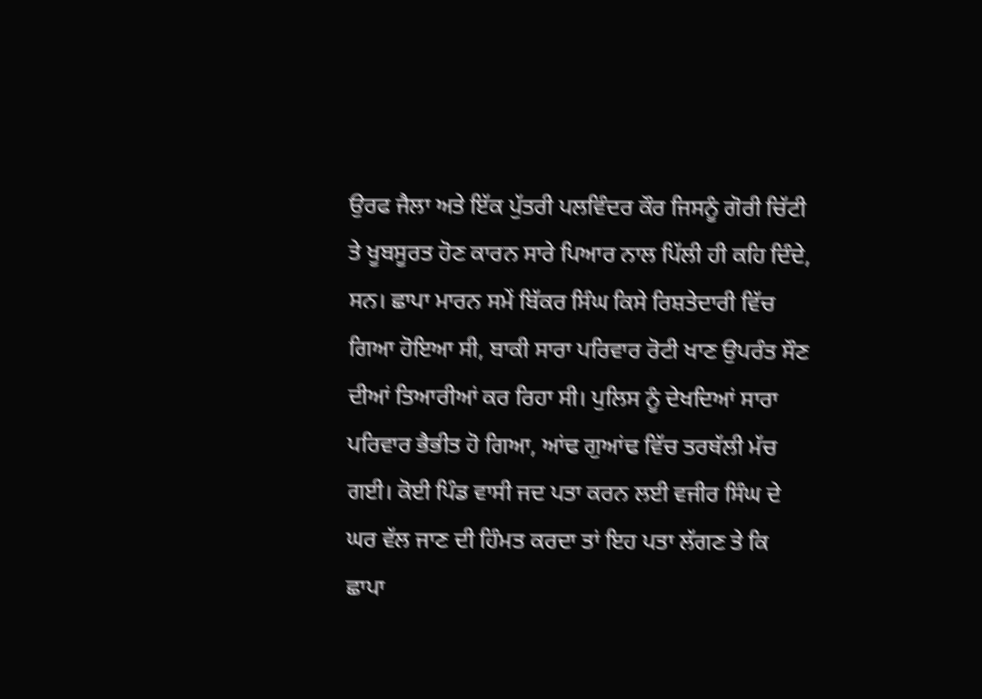ਉਰਫ ਜੈਲਾ ਅਤੇ ਇੱਕ ਪੁੱਤਰੀ ਪਲਵਿੰਦਰ ਕੌਰ ਜਿਸਨੂੰ ਗੋਰੀ ਚਿੱਟੀ ਤੇ ਖੂਬਸੂਰਤ ਹੋਣ ਕਾਰਨ ਸਾਰੇ ਪਿਆਰ ਨਾਲ ਪਿੱਲੀ ਹੀ ਕਹਿ ਦਿੰਦੇ, ਸਨ। ਛਾਪਾ ਮਾਰਨ ਸਮੇਂ ਬਿੱਕਰ ਸਿੰਘ ਕਿਸੇ ਰਿਸ਼ਤੇਦਾਰੀ ਵਿੱਚ ਗਿਆ ਹੋਇਆ ਸੀ, ਬਾਕੀ ਸਾਰਾ ਪਰਿਵਾਰ ਰੋਟੀ ਖਾਣ ਉਪਰੰਤ ਸੌਣ ਦੀਆਂ ਤਿਆਰੀਆਂ ਕਰ ਰਿਹਾ ਸੀ। ਪੁਲਿਸ ਨੂੰ ਦੇਖਦਿਆਂ ਸਾਰਾ ਪਰਿਵਾਰ ਭੈਭੀਤ ਹੋ ਗਿਆ, ਆਂਢ ਗੁਆਂਢ ਵਿੱਚ ਤਰਥੱਲੀ ਮੱਚ ਗਈ। ਕੋਈ ਪਿੰਡ ਵਾਸੀ ਜਦ ਪਤਾ ਕਰਨ ਲਈ ਵਜੀਰ ਸਿੰਘ ਦੇ ਘਰ ਵੱਲ ਜਾਣ ਦੀ ਹਿੰਮਤ ਕਰਦਾ ਤਾਂ ਇਹ ਪਤਾ ਲੱਗਣ ਤੇ ਕਿ ਛਾਪਾ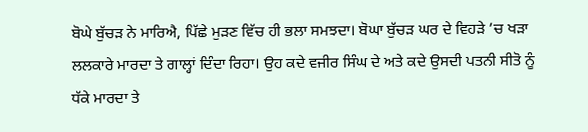ਬੋਘੇ ਬੁੱਚੜ ਨੇ ਮਾਰਿਐ, ਪਿੱਛੇ ਮੁੜਣ ਵਿੱਚ ਹੀ ਭਲਾ ਸਮਝਦਾ। ਬੋਘਾ ਬੁੱਚੜ ਘਰ ਦੇ ਵਿਹੜੇ ’ਚ ਖੜਾ ਲਲਕਾਰੇ ਮਾਰਦਾ ਤੇ ਗਾਲ੍ਹਾਂ ਦਿੰਦਾ ਰਿਹਾ। ਉਹ ਕਦੇ ਵਜੀਰ ਸਿੰਘ ਦੇ ਅਤੇ ਕਦੇ ਉਸਦੀ ਪਤਨੀ ਸੀਤੋ ਨੂੰ ਧੱਕੇ ਮਾਰਦਾ ਤੇ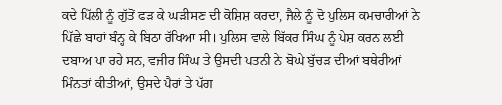ਕਦੇ ਪਿੱਲੀ ਨੂੰ ਗੁੱਤੋਂ ਫੜ ਕੇ ਘੜੀਸਣ ਦੀ ਕੋਸ਼ਿਸ਼ ਕਰਦਾ, ਜੈਲੇ ਨੂੰ ਦੋ ਪੁਲਿਸ ਕਮਚਾਰੀਆਂ ਨੇ ਪਿੱਛੇ ਬਾਹਾਂ ਬੰਨ੍ਹ ਕੇ ਬਿਠਾ ਰੱਖਿਆ ਸੀ। ਪੁਲਿਸ ਵਾਲੇ ਬਿੱਕਰ ਸਿੰਘ ਨੂੰ ਪੇਸ਼ ਕਰਨ ਲਈ ਦਬਾਅ ਪਾ ਰਹੇ ਸਨ, ਵਜੀਰ ਸਿੰਘ ਤੇ ਉਸਦੀ ਪਤਨੀ ਨੇ ਬੋਘੇ ਬੁੱਚੜ ਦੀਆਂ ਬਥੇਰੀਆਂ ਮਿੰਨਤਾਂ ਕੀਤੀਆਂ, ਉਸਦੇ ਪੈਰਾਂ ਤੇ ਪੱਗ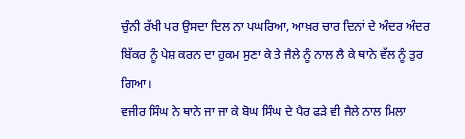ਚੁੰਨੀ ਰੱਖੀ ਪਰ ਉਸਦਾ ਦਿਲ ਨਾ ਪਘਰਿਆ, ਆਖ਼ਰ ਚਾਰ ਦਿਨਾਂ ਦੇ ਅੰਦਰ ਅੰਦਰ ਬਿੱਕਰ ਨੂੰ ਪੇਸ਼ ਕਰਨ ਦਾ ਹੁਕਮ ਸੁਣਾ ਕੇ ਤੇ ਜੈਲੇ ਨੂੰ ਨਾਲ ਲੈ ਕੇ ਥਾਨੇ ਵੱਲ ਨੂੰ ਤੁਰ ਗਿਆ।
ਵਜੀਰ ਸਿੰਘ ਨੇ ਥਾਨੇ ਜਾ ਜਾ ਕੇ ਬੋਘ ਸਿੰਘ ਦੇ ਪੈਰ ਫੜੇ ਵੀ ਜੈਲੇ ਨਾਲ ਮਿਲਾ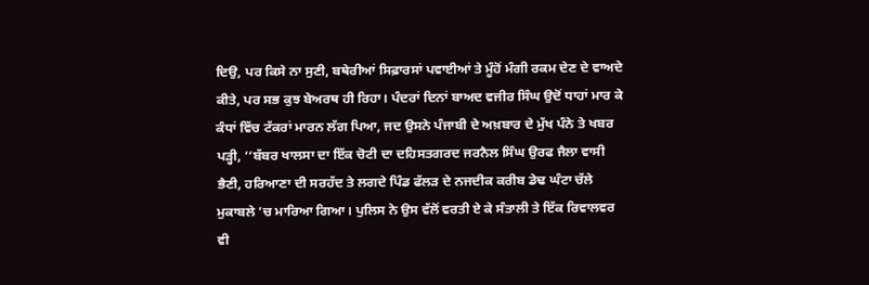ਦਿਉ, ਪਰ ਕਿਸੇ ਨਾ ਸੁਣੀ, ਬਥੇਰੀਆਂ ਸਿਫ਼ਾਰਸਾਂ ਪਵਾਈਆਂ ਤੇ ਮੂੰਹੋਂ ਮੰਗੀ ਰਕਮ ਦੇਣ ਦੇ ਵਾਅਦੇ ਕੀਤੇ, ਪਰ ਸਭ ਕੁਝ ਬੇਅਰਥ ਹੀ ਰਿਹਾ। ਪੰਦਰਾਂ ਦਿਨਾਂ ਬਾਅਦ ਵਜੀਰ ਸਿੰਘ ਉਦੋਂ ਧਾਹਾਂ ਮਾਰ ਕੇ ਕੰਧਾਂ ਵਿੱਚ ਟੱਕਰਾਂ ਮਾਰਨ ਲੱਗ ਪਿਆ, ਜਦ ਉਸਨੇ ਪੰਜਾਬੀ ਦੇ ਅਖ਼ਬਾਰ ਦੇ ਮੁੱਖ ਪੰਨੇ ਤੇ ਖਬਰ ਪੜ੍ਹੀ, ‘‘ਬੱਬਰ ਖਾਲਸਾ ਦਾ ਇੱਕ ਚੋਟੀ ਦਾ ਦਹਿਸਤਗਰਦ ਜਰਨੈਲ ਸਿੰਘ ਉਰਫ ਜੈਲਾ ਵਾਸੀ ਭੈਣੀ, ਹਰਿਆਣਾ ਦੀ ਸਰਹੱਦ ਤੇ ਲਗਦੇ ਪਿੰਡ ਫੱਲੜ ਦੇ ਨਜਦੀਕ ਕਰੀਬ ਡੇਢ ਘੰਟਾ ਚੱਲੇ ਮੁਕਾਬਲੇ ’ਚ ਮਾਰਿਆ ਗਿਆ। ਪੁਲਿਸ ਨੇ ਉਸ ਵੱਲੋਂ ਵਰਤੀ ਏ ਕੇ ਸੰਤਾਲੀ ਤੇ ਇੱਕ ਰਿਵਾਲਵਰ ਵੀ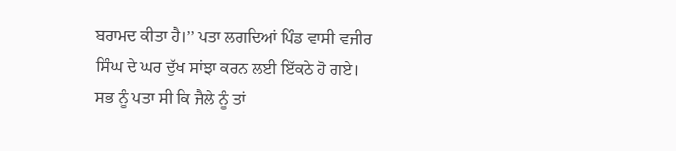ਬਰਾਮਦ ਕੀਤਾ ਹੈ।’’ ਪਤਾ ਲਗਦਿਆਂ ਪਿੰਡ ਵਾਸੀ ਵਜੀਰ ਸਿੰਘ ਦੇ ਘਰ ਦੁੱਖ ਸਾਂਝਾ ਕਰਨ ਲਈ ਇੱਕਠੇ ਹੋ ਗਏ। ਸਭ ਨੂੰ ਪਤਾ ਸੀ ਕਿ ਜੈਲੇ ਨੂੰ ਤਾਂ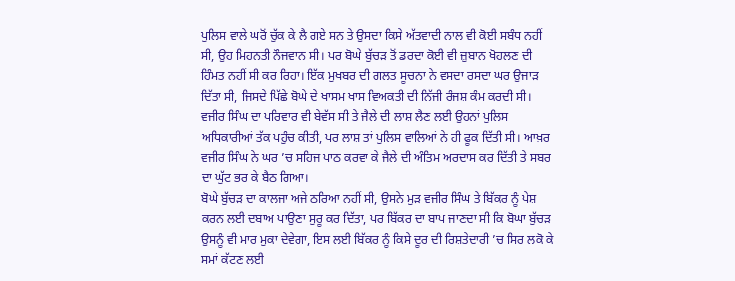ਪੁਲਿਸ ਵਾਲੇ ਘਰੋਂ ਚੁੱਕ ਕੇ ਲੈ ਗਏ ਸਨ ਤੇ ਉਸਦਾ ਕਿਸੇ ਅੱਤਵਾਦੀ ਨਾਲ ਵੀ ਕੋਈ ਸਬੰਧ ਨਹੀਂ ਸੀ, ਉਹ ਮਿਹਨਤੀ ਨੌਜਵਾਨ ਸੀ। ਪਰ ਬੋਘੇ ਬੁੱਚੜ ਤੋਂ ਡਰਦਾ ਕੋਈ ਵੀ ਜ਼ੁਬਾਨ ਖੋਹਲਣ ਦੀ ਹਿੰਮਤ ਨਹੀਂ ਸੀ ਕਰ ਰਿਹਾ। ਇੱਕ ਮੁਖਬਰ ਦੀ ਗਲਤ ਸੂਚਨਾ ਨੇ ਵਸਦਾ ਰਸਦਾ ਘਰ ਉਜਾੜ ਦਿੱਤਾ ਸੀ, ਜਿਸਦੇ ਪਿੱਛੇ ਬੋਘੇ ਦੇ ਖਾਸਮ ਖਾਸ ਵਿਅਕਤੀ ਦੀ ਨਿੱਜੀ ਰੰਜਸ਼ ਕੰਮ ਕਰਦੀ ਸੀ। ਵਜੀਰ ਸਿੰਘ ਦਾ ਪਰਿਵਾਰ ਵੀ ਬੇਵੱਸ ਸੀ ਤੇ ਜੈਲੇ ਦੀ ਲਾਸ਼ ਲੈਣ ਲਈ ਉਹਨਾਂ ਪੁਲਿਸ ਅਧਿਕਾਰੀਆਂ ਤੱਕ ਪਹੁੰਚ ਕੀਤੀ, ਪਰ ਲਾਸ਼ ਤਾਂ ਪੁਲਿਸ ਵਾਲਿਆਂ ਨੇ ਹੀ ਫੂਕ ਦਿੱਤੀ ਸੀ। ਆਖ਼ਰ ਵਜੀਰ ਸਿੰਘ ਨੇ ਘਰ ’ਚ ਸਹਿਜ ਪਾਠ ਕਰਵਾ ਕੇ ਜੈਲੇ ਦੀ ਅੰਤਿਮ ਅਰਦਾਸ ਕਰ ਦਿੱਤੀ ਤੇ ਸਬਰ ਦਾ ਘੁੱਟ ਭਰ ਕੇ ਬੈਠ ਗਿਆ।
ਬੋਘੇ ਬੁੱਚੜ ਦਾ ਕਾਲਜਾ ਅਜੇ ਠਰਿਆ ਨਹੀਂ ਸੀ, ਉਸਨੇ ਮੁੜ ਵਜੀਰ ਸਿੰਘ ਤੇ ਬਿੱਕਰ ਨੂੰ ਪੇਸ਼ ਕਰਨ ਲਈ ਦਬਾਅ ਪਾਉਣਾ ਸੁਰੂ ਕਰ ਦਿੱਤਾ, ਪਰ ਬਿੱਕਰ ਦਾ ਬਾਪ ਜਾਣਦਾ ਸੀ ਕਿ ਬੋਘਾ ਬੁੱਚੜ ਉਸਨੂੰ ਵੀ ਮਾਰ ਮੁਕਾ ਦੇਵੇਗਾ, ਇਸ ਲਈ ਬਿੱਕਰ ਨੂੰ ਕਿਸੇ ਦੂਰ ਦੀ ਰਿਸ਼ਤੇਦਾਰੀ ’ਚ ਸਿਰ ਲਕੋ ਕੇ ਸਮਾਂ ਕੱਟਣ ਲਈ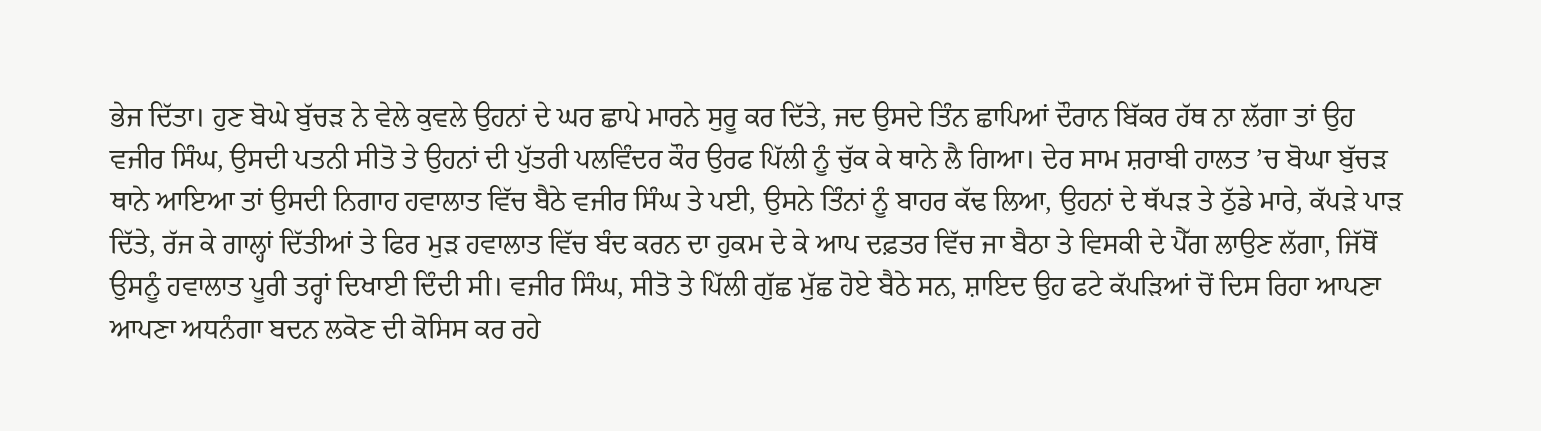ਭੇਜ ਦਿੱਤਾ। ਹੁਣ ਬੋਘੇ ਬੁੱਚੜ ਨੇ ਵੇਲੇ ਕੁਵਲੇ ਉਹਨਾਂ ਦੇ ਘਰ ਛਾਪੇ ਮਾਰਨੇ ਸੁਰੂ ਕਰ ਦਿੱਤੇ, ਜਦ ਉਸਦੇ ਤਿੰਨ ਛਾਪਿਆਂ ਦੌਰਾਨ ਬਿੱਕਰ ਹੱਥ ਨਾ ਲੱਗਾ ਤਾਂ ਉਹ ਵਜੀਰ ਸਿੰਘ, ਉਸਦੀ ਪਤਨੀ ਸੀਤੋ ਤੇ ਉਹਨਾਂ ਦੀ ਪੁੱਤਰੀ ਪਲਵਿੰਦਰ ਕੌਰ ਉਰਫ ਪਿੱਲੀ ਨੂੰ ਚੁੱਕ ਕੇ ਥਾਨੇ ਲੈ ਗਿਆ। ਦੇਰ ਸਾਮ ਸ਼ਰਾਬੀ ਹਾਲਤ ’ਚ ਬੋਘਾ ਬੁੱਚੜ ਥਾਨੇ ਆਇਆ ਤਾਂ ਉਸਦੀ ਨਿਗਾਹ ਹਵਾਲਾਤ ਵਿੱਚ ਬੈਠੇ ਵਜੀਰ ਸਿੰਘ ਤੇ ਪਈ, ਉਸਨੇ ਤਿੰਨਾਂ ਨੂੰ ਬਾਹਰ ਕੱਢ ਲਿਆ, ਉਹਨਾਂ ਦੇ ਥੱਪੜ ਤੇ ਠੁੱਡੇ ਮਾਰੇ, ਕੱਪੜੇ ਪਾੜ ਦਿੱਤੇ, ਰੱਜ ਕੇ ਗਾਲ੍ਹਾਂ ਦਿੱਤੀਆਂ ਤੇ ਫਿਰ ਮੁੜ ਹਵਾਲਾਤ ਵਿੱਚ ਬੰਦ ਕਰਨ ਦਾ ਹੁਕਮ ਦੇ ਕੇ ਆਪ ਦਫ਼ਤਰ ਵਿੱਚ ਜਾ ਬੈਠਾ ਤੇ ਵਿਸਕੀ ਦੇ ਪੈੱਗ ਲਾਉਣ ਲੱਗਾ, ਜਿੱਥੋਂ ਉਸਨੂੰ ਹਵਾਲਾਤ ਪੂਰੀ ਤਰ੍ਹਾਂ ਦਿਖਾਈ ਦਿੰਦੀ ਸੀ। ਵਜੀਰ ਸਿੰਘ, ਸੀਤੋ ਤੇ ਪਿੱਲੀ ਗੁੱਛ ਮੁੱਛ ਹੋਏ ਬੈਠੇ ਸਨ, ਸ਼ਾਇਦ ਉਹ ਫਟੇ ਕੱਪੜਿਆਂ ਚੋਂ ਦਿਸ ਰਿਹਾ ਆਪਣਾ ਆਪਣਾ ਅਧਨੰਗਾ ਬਦਨ ਲਕੋਣ ਦੀ ਕੋਸਿਸ ਕਰ ਰਹੇ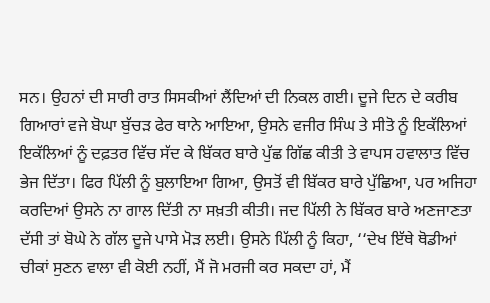ਸਨ। ਉਹਨਾਂ ਦੀ ਸਾਰੀ ਰਾਤ ਸਿਸਕੀਆਂ ਲੈਂਦਿਆਂ ਦੀ ਨਿਕਲ ਗਈ। ਦੂਜੇ ਦਿਨ ਦੇ ਕਰੀਬ ਗਿਆਰਾਂ ਵਜੇ ਬੋਘਾ ਬੁੱਚੜ ਫੇਰ ਥਾਨੇ ਆਇਆ, ਉਸਨੇ ਵਜੀਰ ਸਿੰਘ ਤੇ ਸੀਤੋ ਨੂੰ ਇਕੱਲਿਆਂ ਇਕੱਲਿਆਂ ਨੂੰ ਦਫ਼ਤਰ ਵਿੱਚ ਸੱਦ ਕੇ ਬਿੱਕਰ ਬਾਰੇ ਪੁੱਛ ਗਿੱਛ ਕੀਤੀ ਤੇ ਵਾਪਸ ਹਵਾਲਾਤ ਵਿੱਚ ਭੇਜ ਦਿੱਤਾ। ਫਿਰ ਪਿੱਲੀ ਨੂੰ ਬੁਲਾਇਆ ਗਿਆ, ਉਸਤੋਂ ਵੀ ਬਿੱਕਰ ਬਾਰੇ ਪੁੱਛਿਆ, ਪਰ ਅਜਿਹਾ ਕਰਦਿਆਂ ਉਸਨੇ ਨਾ ਗਾਲ ਦਿੱਤੀ ਨਾ ਸਖ਼ਤੀ ਕੀਤੀ। ਜਦ ਪਿੱਲੀ ਨੇ ਬਿੱਕਰ ਬਾਰੇ ਅਣਜਾਣਤਾ ਦੱਸੀ ਤਾਂ ਬੋਘੇ ਨੇ ਗੱਲ ਦੂਜੇ ਪਾਸੇ ਮੋੜ ਲਈ। ਉਸਨੇ ਪਿੱਲੀ ਨੂੰ ਕਿਹਾ, ‘‘ਦੇਖ ਇੱਥੇ ਥੋਡੀਆਂ ਚੀਕਾਂ ਸੁਣਨ ਵਾਲਾ ਵੀ ਕੋਈ ਨਹੀਂ, ਮੈਂ ਜੋ ਮਰਜੀ ਕਰ ਸਕਦਾ ਹਾਂ, ਮੈਂ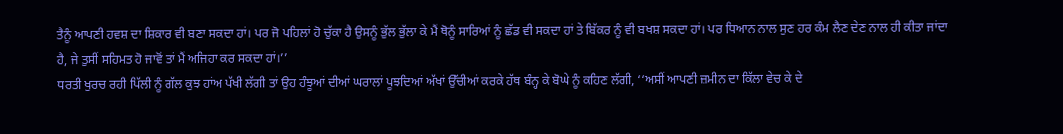ਤੈਨੂੰ ਆਪਣੀ ਹਵਸ਼ ਦਾ ਸ਼ਿਕਾਰ ਵੀ ਬਣਾ ਸਕਦਾ ਹਾਂ। ਪਰ ਜੋ ਪਹਿਲਾਂ ਹੋ ਚੁੱਕਾ ਹੈ ਉਸਨੂੰ ਭੁੱਲ ਭੁੱਲਾ ਕੇ ਮੈਂ ਥੋਨੂੰ ਸਾਰਿਆਂ ਨੂੰ ਛੱਡ ਵੀ ਸਕਦਾ ਹਾਂ ਤੇ ਬਿੱਕਰ ਨੂੰ ਵੀ ਬਖਸ਼ ਸਕਦਾ ਹਾਂ। ਪਰ ਧਿਆਨ ਨਾਲ ਸੁਣ ਹਰ ਕੰਮ ਲੈਣ ਦੇਣ ਨਾਲ ਹੀ ਕੀਤਾ ਜਾਂਦਾ ਹੈ, ਜੇ ਤੁਸੀਂ ਸਹਿਮਤ ਹੋ ਜਾਵੋਂ ਤਾਂ ਮੈਂ ਅਜਿਹਾ ਕਰ ਸਕਦਾ ਹਾਂ।’’
ਧਰਤੀ ਖੁਰਚ ਰਹੀ ਪਿੱਲੀ ਨੂੰ ਗੱਲ ਕੁਝ ਹਾਂਅ ਪੱਖੀ ਲੱਗੀ ਤਾਂ ਉਹ ਹੰਝੂਆਂ ਦੀਆਂ ਘਰਾਲਾਂ ਪੂਝਦਿਆਂ ਅੱਖਾਂ ਉੱਚੀਆਂ ਕਰਕੇ ਹੱਥ ਬੰਨ੍ਹ ਕੇ ਬੋਘੇ ਨੂੰ ਕਹਿਣ ਲੱਗੀ, ‘‘ਅਸੀਂ ਆਪਣੀ ਜ਼ਮੀਨ ਦਾ ਕਿੱਲਾ ਵੇਚ ਕੇ ਦੇ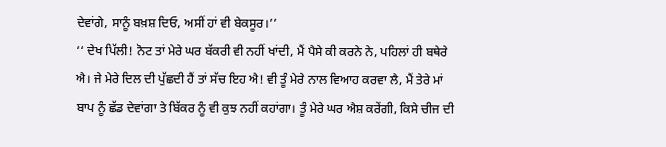ਦੇਵਾਂਗੇ, ਸਾਨੂੰ ਬਖ਼ਸ਼ ਦਿਓ, ਅਸੀਂ ਹਾਂ ਵੀ ਬੇਕਸੂਰ।’’
‘‘ ਦੇਖ ਪਿੱਲੀ! ਨੋਟ ਤਾਂ ਮੇਰੇ ਘਰ ਬੱਕਰੀ ਵੀ ਨਹੀਂ ਖਾਂਦੀ, ਮੈਂ ਪੈਸੇ ਕੀ ਕਰਨੇ ਨੇ, ਪਹਿਲਾਂ ਹੀ ਬਥੇਰੇ ਐ। ਜੇ ਮੇਰੇ ਦਿਲ ਦੀ ਪੁੱਛਦੀ ਹੈਂ ਤਾਂ ਸੱਚ ਇਹ ਐ! ਵੀ ਤੂੰ ਮੇਰੇ ਨਾਲ ਵਿਆਹ ਕਰਵਾ ਲੈ, ਮੈਂ ਤੇਰੇ ਮਾਂ ਬਾਪ ਨੂੰ ਛੱਡ ਦੇਵਾਂਗਾ ਤੇ ਬਿੱਕਰ ਨੂੰ ਵੀ ਕੁਝ ਨਹੀਂ ਕਹਾਂਗਾ। ਤੂੰ ਮੇਰੇ ਘਰ ਐਸ਼ ਕਰੇਂਗੀ, ਕਿਸੇ ਚੀਜ ਦੀ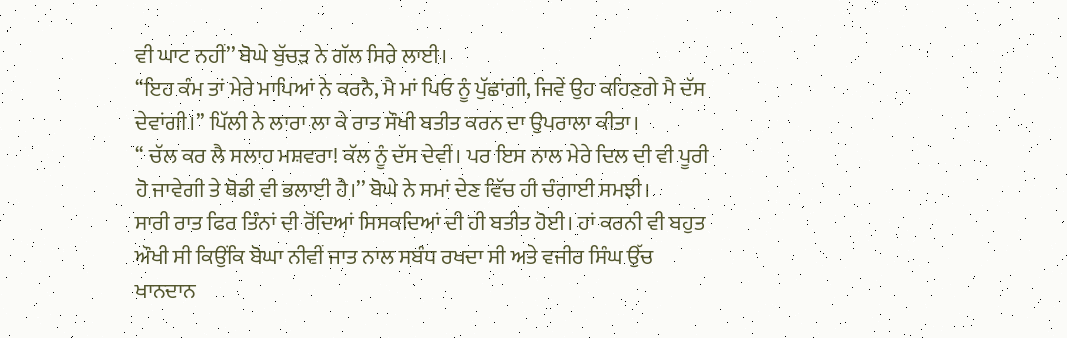ਵੀ ਘਾਟ ਨਹੀਂ’’ ਬੋਘੇ ਬੁੱਚੜ ਨੇ ਗੱਲ ਸਿਰੇ ਲਾਈ।
‘‘ਇਹ ਕੰਮ ਤਾਂ ਮੇਰੇ ਮਾਪਿਆਂ ਨੇ ਕਰਨੈ, ਮੈ ਮਾਂ ਪਿਓ ਨੂੰ ਪੁੱਛਾਂਗੀ, ਜਿਵੇਂ ਉਹ ਕਹਿਣਗੇ ਮੈ ਦੱਸ ਦੇਵਾਂਗੀ।’’ ਪਿੱਲੀ ਨੇ ਲਾਰਾ ਲਾ ਕੇ ਰਾਤ ਸੌਖੀ ਬਤੀਤ ਕਰਨ ਦਾ ਉਪਰਾਲਾ ਕੀਤਾ।
‘‘ ਚੱਲ ਕਰ ਲੈ ਸਲਾਹ ਮਸ਼ਵਰਾ! ਕੱਲ ਨੂੰ ਦੱਸ ਦੇਵੀਂ। ਪਰ ਇਸ ਨਾਲ ਮੇਰੇ ਦਿਲ ਦੀ ਵੀ ਪੂਰੀ ਹੋ ਜਾਵੇਗੀ ਤੇ ਥੋਡੀ ਵੀ ਭਲਾਈ ਹੈ।’’ ਬੋਘੇ ਨੇ ਸਮਾਂ ਦੇਣ ਵਿੱਚ ਹੀ ਚੰਗਾਈ ਸਮਝੀ।
ਸਾਰੀ ਰਾਤ ਫਿਰ ਤਿੰਨਾਂ ਦੀ ਰੋਂਦਿਆਂ ਸਿਸਕਦਿਆਂ ਦੀ ਹੀ ਬਤੀਤ ਹੋਈ। ਹਾਂ ਕਰਨੀ ਵੀ ਬਹੁਤ ਔਖੀ ਸੀ ਕਿਉਂਕਿ ਬੋਘਾ ਨੀਵੀਂ ਜਾਤ ਨਾਲ ਸਬੰਧ ਰਖਦਾ ਸੀ ਅਤੇ ਵਜੀਰ ਸਿੰਘ ਉੱਚ ਖਾਨਦਾਨ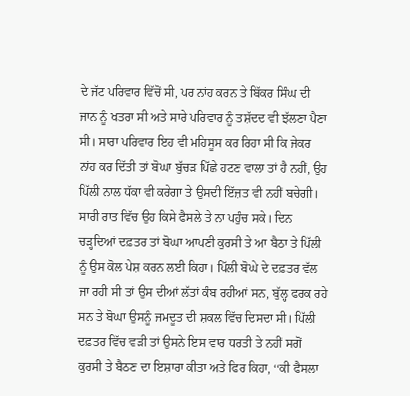ਦੇ ਜੱਟ ਪਰਿਵਾਰ ਵਿੱਚੋਂ ਸੀ, ਪਰ ਨਾਂਹ ਕਰਨ ਤੇ ਬਿੱਕਰ ਸਿੰਘ ਦੀ ਜਾਨ ਨੂੰ ਖਤਰਾ ਸੀ ਅਤੇ ਸਾਰੇ ਪਰਿਵਾਰ ਨੂੰ ਤਸ਼ੱਦਦ ਵੀ ਝੱਲਣਾ ਪੈਣਾ ਸੀ। ਸਾਰਾ ਪਰਿਵਾਰ ਇਹ ਵੀ ਮਹਿਸੂਸ ਕਰ ਰਿਹਾ ਸੀ ਕਿ ਜੇਕਰ ਨਾਂਹ ਕਰ ਦਿੱਤੀ ਤਾਂ ਬੋਘਾ ਬੁੱਚੜ ਪਿੱਛੇ ਹਟਣ ਵਾਲਾ ਤਾਂ ਹੈ ਨਹੀਂ, ਉਹ ਪਿੱਲੀ ਨਾਲ ਧੱਕਾ ਵੀ ਕਰੇਗਾ ਤੇ ਉਸਦੀ ਇੱਜ਼ਤ ਵੀ ਨਹੀਂ ਬਚੇਗੀ। ਸਾਰੀ ਰਾਤ ਵਿੱਚ ਉਹ ਕਿਸੇ ਫੈਸਲੇ ਤੇ ਨਾ ਪਹੁੰਚ ਸਕੇ। ਦਿਨ ਚੜ੍ਹਦਿਆਂ ਦਫ਼ਤਰ ਤਾਂ ਬੋਘਾ ਆਪਣੀ ਕੁਰਸੀ ਤੇ ਆ ਬੈਠਾ ਤੇ ਪਿੱਲੀ ਨੂੰ ਉਸ ਕੋਲ ਪੇਸ਼ ਕਰਨ ਲਈ ਕਿਹਾ। ਪਿੱਲੀ ਬੋਘੇ ਦੇ ਦਫ਼ਤਰ ਵੱਲ ਜਾ ਰਹੀ ਸੀ ਤਾਂ ਉਸ ਦੀਆਂ ਲੱਤਾਂ ਕੰਬ ਰਹੀਆਂ ਸਨ, ਬੁੱਲ੍ਹ ਫਰਕ ਰਹੇ ਸਨ ਤੇ ਬੋਘਾ ਉਸਨੂੰ ਜਮਦੂਤ ਦੀ ਸ਼ਕਲ ਵਿੱਚ ਦਿਸਦਾ ਸੀ। ਪਿੱਲੀ ਦਫ਼ਤਰ ਵਿੱਚ ਵੜੀ ਤਾਂ ਉਸਨੇ ਇਸ ਵਾਰ ਧਰਤੀ ਤੇ ਨਹੀਂ ਸਗੋਂ ਕੁਰਸੀ ਤੇ ਬੈਠਣ ਦਾ ਇਸ਼ਾਰਾ ਕੀਤਾ ਅਤੇ ਫਿਰ ਕਿਹਾ, ‘‘ਕੀ ਫੈਸਲਾ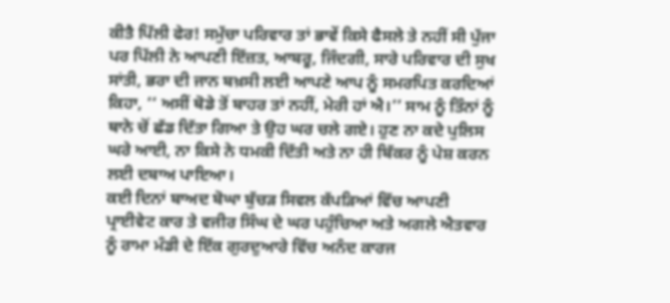ਕੀਤੈ ਪਿੱਲੀ ਫੇਰ! ਸਮੁੱਚਾ ਪਰਿਵਾਰ ਤਾਂ ਭਾਵੇਂ ਕਿਸੇ ਫੈਸਲੇ ਤੇ ਨਹੀਂ ਸੀ ਪੁੱਜਾ ਪਰ ਪਿੱਲੀ ਨੇ ਆਪਣੀ ਇੱਜ਼ਤ, ਆਬਰੂ, ਜਿੰਦਗੀ, ਸਾਰੇ ਪਰਿਵਾਰ ਦੀ ਸੁਖ ਸਾਂਤੀ, ਭਰਾ ਦੀ ਜਾਨ ਬਖ਼ਸੀ ਲਈ ਆਪਣੇ ਆਪ ਨੂੰ ਸਮਰਪਿਤ ਕਰਦਿਆਂ ਕਿਹਾ, ‘‘ ਅਸੀਂ ਥੋਡੇ ਤੋਂ ਬਾਹਰ ਤਾਂ ਨਹੀਂ, ਮੇਰੀ ਹਾਂ ਐ।’’ ਸਾਮ ਨੂੰ ਤਿੰਨਾਂ ਨੂੰ ਥਾਨੇ ਚੋਂ ਛੱਡ ਦਿੱਤਾ ਗਿਆ ਤੇ ਉਹ ਘਰ ਚਲੇ ਗਏ। ਹੁਣ ਨਾ ਕਦੇ ਪੁਲਿਸ ਘਰੇ ਆਈ, ਨਾ ਕਿਸੇ ਨੇ ਧਮਕੀ ਦਿੱਤੀ ਅਤੇ ਨਾ ਹੀ ਬਿੱਕਰ ਨੂੰ ਪੇਸ਼ ਕਰਨ ਲਈ ਦਬਾਅ ਪਾਇਆ।
ਕਈ ਦਿਨਾਂ ਬਾਅਦ ਬੋਘਾ ਬੁੱਚੜ ਸਿਵਲ ਕੱਪੜਿਆਂ ਵਿੱਚ ਆਪਣੀ ਪ੍ਰਾਈਵੇਟ ਕਾਰ ਤੇ ਵਜੀਰ ਸਿੰਘ ਦੇ ਘਰ ਪਹੁੰਚਿਆ ਅਤੇ ਅਗਲੇ ਐਤਵਾਰ ਨੂੰ ਰਾਮਾ ਮੰਡੀ ਦੇ ਇੱਕ ਗੁਰਦੁਆਰੇ ਵਿੱਚ ਅਨੰਦ ਕਾਰਜ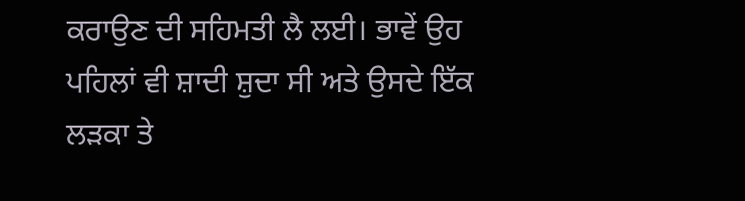ਕਰਾਉਣ ਦੀ ਸਹਿਮਤੀ ਲੈ ਲਈ। ਭਾਵੇਂ ਉਹ ਪਹਿਲਾਂ ਵੀ ਸ਼ਾਦੀ ਸ਼ੁਦਾ ਸੀ ਅਤੇ ਉਸਦੇ ਇੱਕ ਲੜਕਾ ਤੇ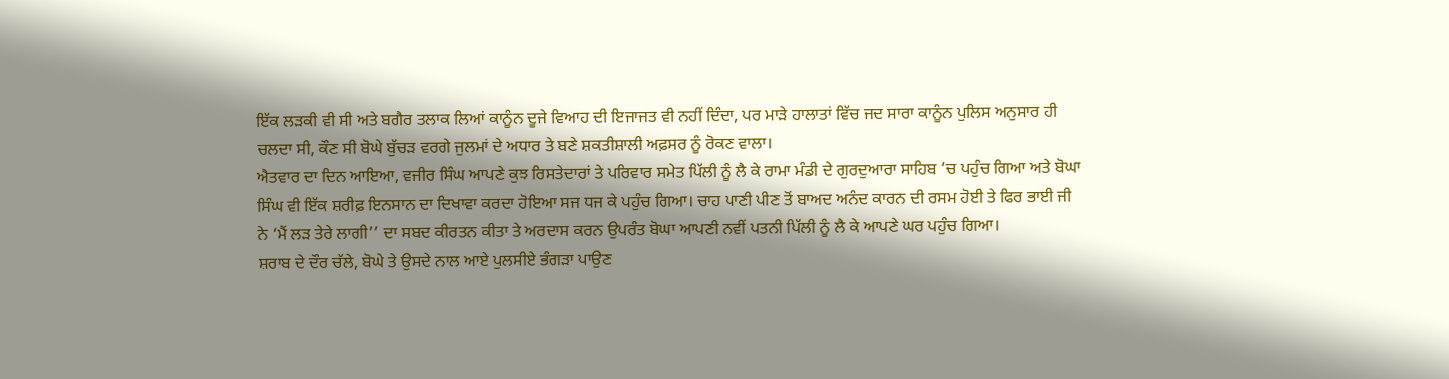ਇੱਕ ਲੜਕੀ ਵੀ ਸੀ ਅਤੇ ਬਗੈਰ ਤਲਾਕ ਲਿਆਂ ਕਾਨੂੰਨ ਦੂਜੇ ਵਿਆਹ ਦੀ ਇਜਾਜਤ ਵੀ ਨਹੀਂ ਦਿੰਦਾ, ਪਰ ਮਾੜੇ ਹਾਲਾਤਾਂ ਵਿੱਚ ਜਦ ਸਾਰਾ ਕਾਨੂੰਨ ਪੁਲਿਸ ਅਨੁਸਾਰ ਹੀ ਚਲਦਾ ਸੀ, ਕੌਣ ਸੀ ਬੋਘੇ ਬੁੱਚੜ ਵਰਗੇ ਜੁਲਮਾਂ ਦੇ ਅਧਾਰ ਤੇ ਬਣੇ ਸ਼ਕਤੀਸ਼ਾਲੀ ਅਫ਼ਸਰ ਨੂੰ ਰੋਕਣ ਵਾਲਾ।
ਐਤਵਾਰ ਦਾ ਦਿਨ ਆਇਆ, ਵਜੀਰ ਸਿੰਘ ਆਪਣੇ ਕੁਝ ਰਿਸਤੇਦਾਰਾਂ ਤੇ ਪਰਿਵਾਰ ਸਮੇਤ ਪਿੱਲੀ ਨੂੰ ਲੈ ਕੇ ਰਾਮਾ ਮੰਡੀ ਦੇ ਗੁਰਦੁਆਰਾ ਸਾਹਿਬ ’ਚ ਪਹੁੰਚ ਗਿਆ ਅਤੇ ਬੋਘਾ ਸਿੰਘ ਵੀ ਇੱਕ ਸ਼ਰੀਫ਼ ਇਨਸਾਨ ਦਾ ਦਿਖਾਵਾ ਕਰਦਾ ਹੋਇਆ ਸਜ ਧਜ ਕੇ ਪਹੁੰਚ ਗਿਆ। ਚਾਹ ਪਾਣੀ ਪੀਣ ਤੋਂ ਬਾਅਦ ਅਨੰਦ ਕਾਰਨ ਦੀ ਰਸਮ ਹੋਈ ਤੇ ਫਿਰ ਭਾਈ ਜੀ ਨੇ ‘ਮੈਂ ਲੜ ਤੇਰੇ ਲਾਗੀ’’ ਦਾ ਸਬਦ ਕੀਰਤਨ ਕੀਤਾ ਤੇ ਅਰਦਾਸ ਕਰਨ ਉਪਰੰਤ ਬੋਘਾ ਆਪਣੀ ਨਵੀਂ ਪਤਨੀ ਪਿੱਲੀ ਨੂੰ ਲੈ ਕੇ ਆਪਣੇ ਘਰ ਪਹੁੰਚ ਗਿਆ।
ਸ਼ਰਾਬ ਦੇ ਦੌਰ ਚੱਲੇ, ਬੋਘੇ ਤੇ ਉਸਦੇ ਨਾਲ ਆਏ ਪੁਲਸੀਏ ਭੰਗੜਾ ਪਾਉਣ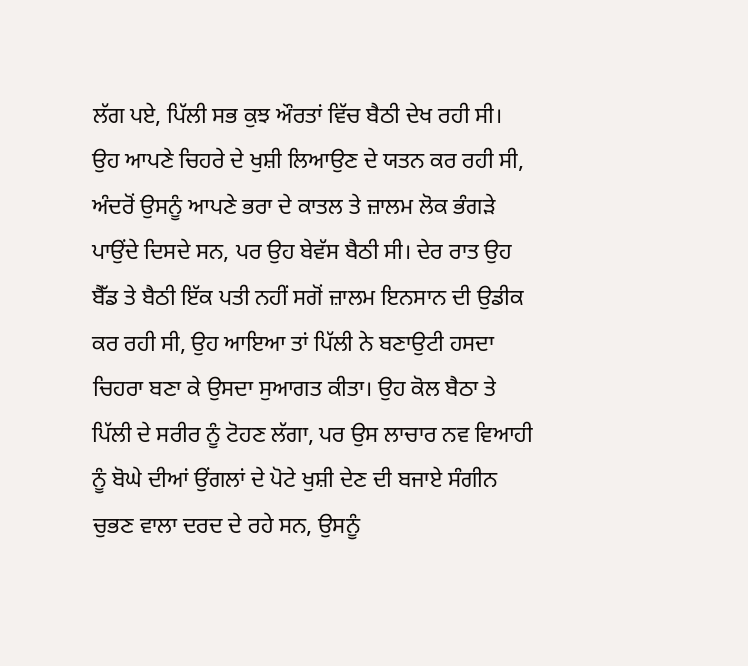ਲੱਗ ਪਏ, ਪਿੱਲੀ ਸਭ ਕੁਝ ਔਰਤਾਂ ਵਿੱਚ ਬੈਠੀ ਦੇਖ ਰਹੀ ਸੀ। ਉਹ ਆਪਣੇ ਚਿਹਰੇ ਦੇ ਖੁਸ਼ੀ ਲਿਆਉਣ ਦੇ ਯਤਨ ਕਰ ਰਹੀ ਸੀ, ਅੰਦਰੋਂ ਉਸਨੂੰ ਆਪਣੇ ਭਰਾ ਦੇ ਕਾਤਲ ਤੇ ਜ਼ਾਲਮ ਲੋਕ ਭੰਗੜੇ ਪਾਉਂਦੇ ਦਿਸਦੇ ਸਨ, ਪਰ ਉਹ ਬੇਵੱਸ ਬੈਠੀ ਸੀ। ਦੇਰ ਰਾਤ ਉਹ ਬੈੱਡ ਤੇ ਬੈਠੀ ਇੱਕ ਪਤੀ ਨਹੀਂ ਸਗੋਂ ਜ਼ਾਲਮ ਇਨਸਾਨ ਦੀ ਉਡੀਕ ਕਰ ਰਹੀ ਸੀ, ਉਹ ਆਇਆ ਤਾਂ ਪਿੱਲੀ ਨੇ ਬਣਾਉਟੀ ਹਸਦਾ ਚਿਹਰਾ ਬਣਾ ਕੇ ਉਸਦਾ ਸੁਆਗਤ ਕੀਤਾ। ਉਹ ਕੋਲ ਬੈਠਾ ਤੇ ਪਿੱਲੀ ਦੇ ਸਰੀਰ ਨੂੰ ਟੋਹਣ ਲੱਗਾ, ਪਰ ਉਸ ਲਾਚਾਰ ਨਵ ਵਿਆਹੀ ਨੂੰ ਬੋਘੇ ਦੀਆਂ ਉਂਗਲਾਂ ਦੇ ਪੋਟੇ ਖੁਸ਼ੀ ਦੇਣ ਦੀ ਬਜਾਏ ਸੰਗੀਨ ਚੁਭਣ ਵਾਲਾ ਦਰਦ ਦੇ ਰਹੇ ਸਨ, ਉਸਨੂੰ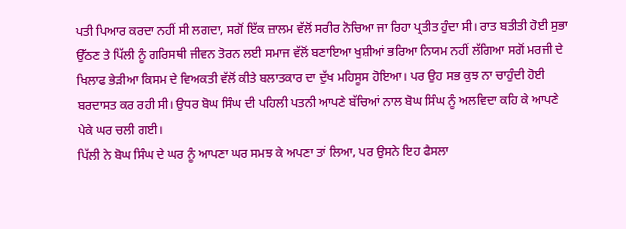ਪਤੀ ਪਿਆਰ ਕਰਦਾ ਨਹੀਂ ਸੀ ਲਗਦਾ, ਸਗੋਂ ਇੱਕ ਜ਼ਾਲਮ ਵੱਲੋਂ ਸਰੀਰ ਨੋਚਿਆ ਜਾ ਰਿਹਾ ਪ੍ਰਤੀਤ ਹੁੰਦਾ ਸੀ। ਰਾਤ ਬਤੀਤੀ ਹੋਈ ਸੁਭਾ ਉੱਠਣ ਤੇ ਪਿੱਲੀ ਨੂੰ ਗਰਿਸਥੀ ਜੀਵਨ ਤੋਰਨ ਲਈ ਸਮਾਜ ਵੱਲੋਂ ਬਣਾਇਆ ਖੁਸ਼ੀਆਂ ਭਰਿਆ ਨਿਯਮ ਨਹੀਂ ਲੱਗਿਆ ਸਗੋਂ ਮਰਜੀ ਦੇ ਖਿਲਾਫ ਭੇੜੀਆ ਕਿਸਮ ਦੇ ਵਿਅਕਤੀ ਵੱਲੋਂ ਕੀਤੇ ਬਲਾਤਕਾਰ ਦਾ ਦੁੱਖ ਮਹਿਸੂਸ ਹੋਇਆ। ਪਰ ਉਹ ਸਭ ਕੁਝ ਨਾ ਚਾਹੁੰਦੀ ਹੋਈ ਬਰਦਾਸਤ ਕਰ ਰਹੀ ਸੀ। ਉਧਰ ਬੋਘ ਸਿੰਘ ਦੀ ਪਹਿਲੀ ਪਤਨੀ ਆਪਣੇ ਬੱਚਿਆਂ ਨਾਲ ਬੋਘ ਸਿੰਘ ਨੂੰ ਅਲਵਿਦਾ ਕਹਿ ਕੇ ਆਪਣੇ ਪੇਕੇ ਘਰ ਚਲੀ ਗਈ।
ਪਿੱਲੀ ਨੇ ਬੋਘ ਸਿੰਘ ਦੇ ਘਰ ਨੂੰ ਆਪਣਾ ਘਰ ਸਮਝ ਕੇ ਅਪਣਾ ਤਾਂ ਲਿਆ, ਪਰ ਉਸਨੇ ਇਹ ਫੈਸਲਾ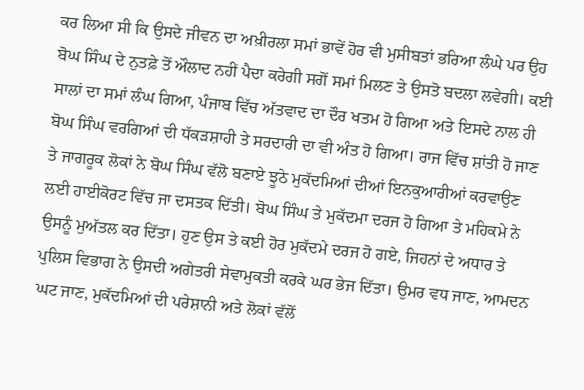ਕਰ ਲਿਆ ਸੀ ਕਿ ਉਸਦੇ ਜੀਵਨ ਦਾ ਅਖ਼ੀਰਲਾ ਸਮਾਂ ਭਾਵੇਂ ਹੋਰ ਵੀ ਮੁਸੀਬਤਾਂ ਭਰਿਆ ਲੰਘੇ ਪਰ ਉਹ ਬੋਘ ਸਿੰਘ ਦੇ ਨੁਤਫ਼ੇ ਤੋਂ ਔਲਾਦ ਨਹੀਂ ਪੈਦਾ ਕਰੇਗੀ ਸਗੋਂ ਸਮਾਂ ਮਿਲਣ ਤੇ ਉਸਤੋ ਬਦਲਾ ਲਵੇਗੀ। ਕਈ ਸਾਲਾਂ ਦਾ ਸਮਾਂ ਲੰਘ ਗਿਆ, ਪੰਜਾਬ ਵਿੱਚ ਅੱਤਵਾਦ ਦਾ ਦੌਰ ਖਤਮ ਹੋ ਗਿਆ ਅਤੇ ਇਸਦੇ ਨਾਲ ਹੀ ਬੋਘ ਸਿੰਘ ਵਰਗਿਆਂ ਦੀ ਧੱਕੜਸ਼ਾਹੀ ਤੇ ਸਰਦਾਰੀ ਦਾ ਵੀ ਅੰਤ ਹੋ ਗਿਆ। ਰਾਜ ਵਿੱਚ ਸ਼ਾਂਤੀ ਹੋ ਜਾਣ ਤੇ ਜਾਗਰੂਕ ਲੋਕਾਂ ਨੇ ਬੋਘ ਸਿੰਘ ਵੱਲੋ ਬਣਾਏ ਝੂਠੇ ਮੁਕੱਦਮਿਆਂ ਦੀਆਂ ਇਨਕੁਆਰੀਆਂ ਕਰਵਾਉਣ ਲਈ ਹਾਈਕੋਰਟ ਵਿੱਚ ਜਾ ਦਸਤਕ ਦਿੱਤੀ। ਬੋਘ ਸਿੰਘ ਤੇ ਮੁਕੱਦਮਾ ਦਰਜ ਹੋ ਗਿਆ ਤੇ ਮਹਿਕਮੇ ਨੇ ਉਸਨੂੰ ਮੁਅੱਤਲ ਕਰ ਦਿੱਤਾ। ਹੁਣ ਉਸ ਤੇ ਕਈ ਹੋਰ ਮੁਕੱਦਮੇ ਦਰਜ ਹੋ ਗਏ, ਜਿਹਨਾਂ ਦੇ ਅਧਾਰ ਤੇ ਪੁਲਿਸ ਵਿਭਾਗ ਨੇ ਉਸਦੀ ਅਗੇਤਰੀ ਸੇਵਾਮੁਕਤੀ ਕਰਕੇ ਘਰ ਭੇਜ ਦਿੱਤਾ। ਉਮਰ ਵਧ ਜਾਣ, ਆਮਦਨ ਘਟ ਜਾਣ, ਮੁਕੱਦਮਿਆਂ ਦੀ ਪਰੇਸ਼ਾਨੀ ਅਤੇ ਲੋਕਾਂ ਵੱਲੋਂ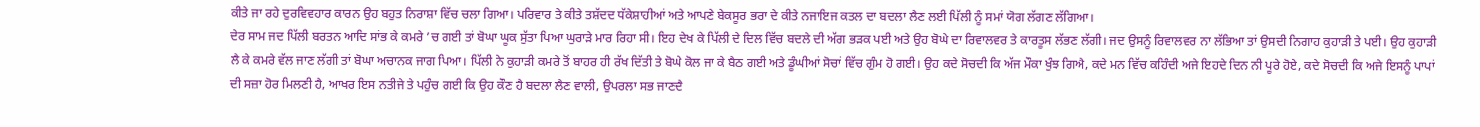ਕੀਤੇ ਜਾ ਰਹੇ ਦੁਰਵਿਵਹਾਰ ਕਾਰਨ ਉਹ ਬਹੁਤ ਨਿਰਾਸ਼ਾ ਵਿੱਚ ਚਲਾ ਗਿਆ। ਪਰਿਵਾਰ ਤੇ ਕੀਤੇ ਤਸ਼ੱਦਦ ਧੱਕੇਸ਼ਾਹੀਆਂ ਅਤੇ ਆਪਣੇ ਬੇਕਸੂਰ ਭਰਾ ਦੇ ਕੀਤੇ ਨਜਾਇਜ ਕਤਲ ਦਾ ਬਦਲਾ ਲੈਣ ਲਈ ਪਿੱਲੀ ਨੂੰ ਸਮਾਂ ਯੋਗ ਲੱਗਣ ਲੱਗਿਆ।
ਦੇਰ ਸਾਮ ਜਦ ਪਿੱਲੀ ਬਰਤਨ ਆਦਿ ਸਾਂਭ ਕੇ ਕਮਰੇ ’ਚ ਗਈ ਤਾਂ ਬੋਘਾ ਘੂਕ ਸੁੱਤਾ ਪਿਆ ਘੁਰਾੜੇ ਮਾਰ ਰਿਹਾ ਸੀ। ਇਹ ਦੇਖ ਕੇ ਪਿੱਲੀ ਦੇ ਦਿਲ ਵਿੱਚ ਬਦਲੇ ਦੀ ਅੱਗ ਭੜਕ ਪਈ ਅਤੇ ਉਹ ਬੋਘੇ ਦਾ ਰਿਵਾਲਵਰ ਤੇ ਕਾਰਤੂਸ ਲੱਭਣ ਲੱਗੀ। ਜਦ ਉਸਨੂੰ ਰਿਵਾਲਵਰ ਨਾ ਲੱਭਿਆ ਤਾਂ ਉਸਦੀ ਨਿਗਾਹ ਕੁਹਾੜੀ ਤੇ ਪਈ। ਉਹ ਕੁਹਾੜੀ ਲੈ ਕੇ ਕਮਰੇ ਵੱਲ ਜਾਣ ਲੱਗੀ ਤਾਂ ਬੋਘਾ ਅਚਾਨਕ ਜਾਗ ਪਿਆ। ਪਿੱਲੀ ਨੇ ਕੁਹਾੜੀ ਕਮਰੇ ਤੋਂ ਬਾਹਰ ਹੀ ਰੱਖ ਦਿੱਤੀ ਤੇ ਬੋਘੇ ਕੋਲ ਜਾ ਕੇ ਬੈਠ ਗਈ ਅਤੇ ਡੂੰਘੀਆਂ ਸੋਚਾਂ ਵਿੱਚ ਗੁੰਮ ਹੋ ਗਈ। ਉਹ ਕਦੇ ਸੋਚਦੀ ਕਿ ਅੱਜ ਮੌਕਾ ਖੁੰਝ ਗਿਐ, ਕਦੇ ਮਨ ਵਿੱਚ ਕਹਿੰਦੀ ਅਜੇ ਇਹਦੇ ਦਿਨ ਨੀ ਪੂਰੇ ਹੋਏ, ਕਦੇ ਸੋਚਦੀ ਕਿ ਅਜੇ ਇਸਨੂੰ ਪਾਪਾਂ ਦੀ ਸਜ਼ਾ ਹੋਰ ਮਿਲਣੀ ਹੈ, ਆਖਰ ਇਸ ਨਤੀਜੇ ਤੇ ਪਹੁੰਚ ਗਈ ਕਿ ਉਹ ਕੌਣ ਹੈ ਬਦਲਾ ਲੈਣ ਵਾਲੀ, ਉਪਰਲਾ ਸਭ ਜਾਣਦੈ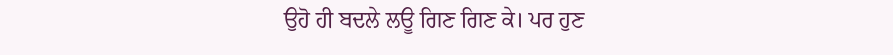ਉਹੋ ਹੀ ਬਦਲੇ ਲਊ ਗਿਣ ਗਿਣ ਕੇ। ਪਰ ਹੁਣ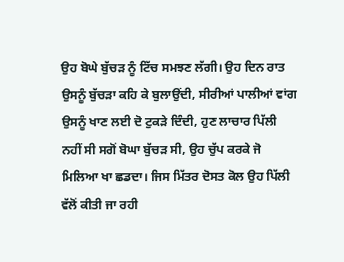ਉਹ ਬੋਘੇ ਬੁੱਚੜ ਨੂੰ ਟਿੱਚ ਸਮਝਣ ਲੱਗੀ। ਉਹ ਦਿਨ ਰਾਤ ਉਸਨੂੰ ਬੁੱਚੜਾ ਕਹਿ ਕੇ ਬੁਲਾਉਂਦੀ, ਸੀਰੀਆਂ ਪਾਲੀਆਂ ਵਾਂਗ ਉਸਨੂੰ ਖਾਣ ਲਈ ਦੋ ਟੁਕੜੇ ਦਿੰਦੀ, ਹੁਣ ਲਾਚਾਰ ਪਿੱਲੀ ਨਹੀਂ ਸੀ ਸਗੋਂ ਬੋਘਾ ਬੁੱਚੜ ਸੀ, ਉਹ ਚੁੱਪ ਕਰਕੇ ਜੋ ਮਿਲਿਆ ਖਾ ਛਡਦਾ। ਜਿਸ ਮਿੱਤਰ ਦੋਸਤ ਕੋਲ ਉਹ ਪਿੱਲੀ ਵੱਲੋਂ ਕੀਤੀ ਜਾ ਰਹੀ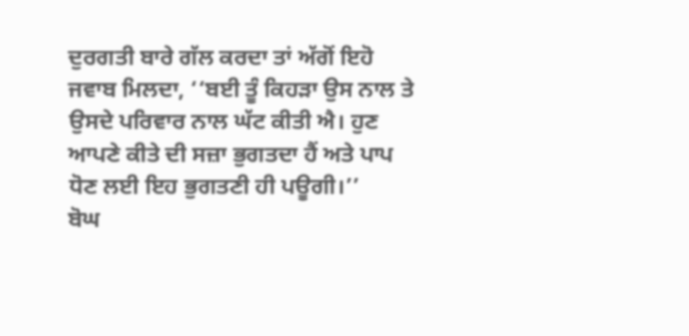ਦੁਰਗਤੀ ਬਾਰੇ ਗੱਲ ਕਰਦਾ ਤਾਂ ਅੱਗੋਂ ਇਹੋ ਜਵਾਬ ਮਿਲਦਾ, ‘‘ਬਈ ਤੂੰ ਕਿਹੜਾ ਉਸ ਨਾਲ ਤੇ ਉਸਦੇ ਪਰਿਵਾਰ ਨਾਲ ਘੱਟ ਕੀਤੀ ਐ। ਹੁਣ ਆਪਣੇ ਕੀਤੇ ਦੀ ਸਜ਼ਾ ਭੁਗਤਦਾ ਹੈਂ ਅਤੇ ਪਾਪ ਧੋਣ ਲਈ ਇਹ ਭੁਗਤਣੀ ਹੀ ਪਊਗੀ।’’
ਬੋਘ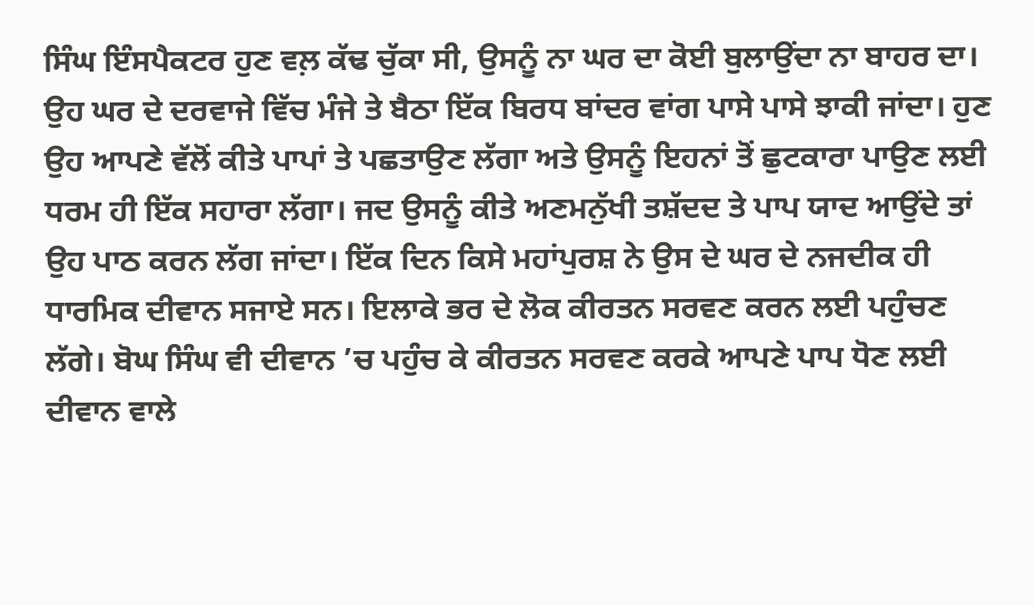ਸਿੰਘ ਇੰਸਪੈਕਟਰ ਹੁਣ ਵਲ਼ ਕੱਢ ਚੁੱਕਾ ਸੀ, ਉਸਨੂੰ ਨਾ ਘਰ ਦਾ ਕੋਈ ਬੁਲਾਉਂਦਾ ਨਾ ਬਾਹਰ ਦਾ। ਉਹ ਘਰ ਦੇ ਦਰਵਾਜੇ ਵਿੱਚ ਮੰਜੇ ਤੇ ਬੈਠਾ ਇੱਕ ਬਿਰਧ ਬਾਂਦਰ ਵਾਂਗ ਪਾਸੇ ਪਾਸੇ ਝਾਕੀ ਜਾਂਦਾ। ਹੁਣ ਉਹ ਆਪਣੇ ਵੱਲੋਂ ਕੀਤੇ ਪਾਪਾਂ ਤੇ ਪਛਤਾਉਣ ਲੱਗਾ ਅਤੇ ਉਸਨੂੰ ਇਹਨਾਂ ਤੋਂ ਛੁਟਕਾਰਾ ਪਾਉਣ ਲਈ ਧਰਮ ਹੀ ਇੱਕ ਸਹਾਰਾ ਲੱਗਾ। ਜਦ ਉਸਨੂੰ ਕੀਤੇ ਅਣਮਨੁੱਖੀ ਤਸ਼ੱਦਦ ਤੇ ਪਾਪ ਯਾਦ ਆਉਂਦੇ ਤਾਂ ਉਹ ਪਾਠ ਕਰਨ ਲੱਗ ਜਾਂਦਾ। ਇੱਕ ਦਿਨ ਕਿਸੇ ਮਹਾਂਪੁਰਸ਼ ਨੇ ਉਸ ਦੇ ਘਰ ਦੇ ਨਜਦੀਕ ਹੀ ਧਾਰਮਿਕ ਦੀਵਾਨ ਸਜਾਏ ਸਨ। ਇਲਾਕੇ ਭਰ ਦੇ ਲੋਕ ਕੀਰਤਨ ਸਰਵਣ ਕਰਨ ਲਈ ਪਹੁੰਚਣ ਲੱਗੇ। ਬੋਘ ਸਿੰਘ ਵੀ ਦੀਵਾਨ ’ਚ ਪਹੁੰਚ ਕੇ ਕੀਰਤਨ ਸਰਵਣ ਕਰਕੇ ਆਪਣੇ ਪਾਪ ਧੋਣ ਲਈ ਦੀਵਾਨ ਵਾਲੇ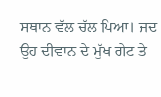ਸਥਾਨ ਵੱਲ ਚੱਲ ਪਿਆ। ਜਦ ਉਹ ਦੀਵਾਨ ਦੇ ਮੁੱਖ ਗੇਟ ਤੇ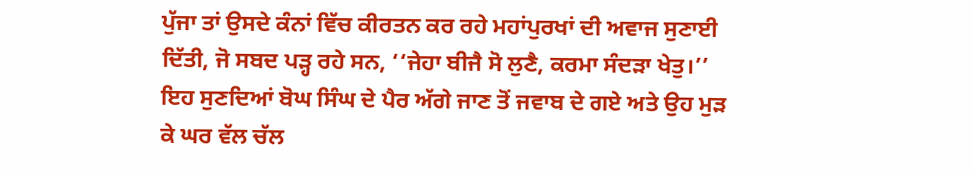ਪੁੱਜਾ ਤਾਂ ਉਸਦੇ ਕੰਨਾਂ ਵਿੱਚ ਕੀਰਤਨ ਕਰ ਰਹੇ ਮਹਾਂਪੁਰਖਾਂ ਦੀ ਅਵਾਜ ਸੁਣਾਈ ਦਿੱਤੀ, ਜੋ ਸਬਦ ਪੜ੍ਹ ਰਹੇ ਸਨ, ‘‘ਜੇਹਾ ਬੀਜੈ ਸੋ ਲੁਣੈ, ਕਰਮਾ ਸੰਦੜਾ ਖੇਤੁ।’’ ਇਹ ਸੁਣਦਿਆਂ ਬੋਘ ਸਿੰਘ ਦੇ ਪੈਰ ਅੱਗੇ ਜਾਣ ਤੋਂ ਜਵਾਬ ਦੇ ਗਏ ਅਤੇ ਉਹ ਮੁੜ ਕੇ ਘਰ ਵੱਲ ਚੱਲ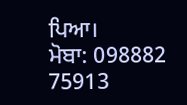ਪਿਆ।
ਮੋਬਾ: 098882 75913